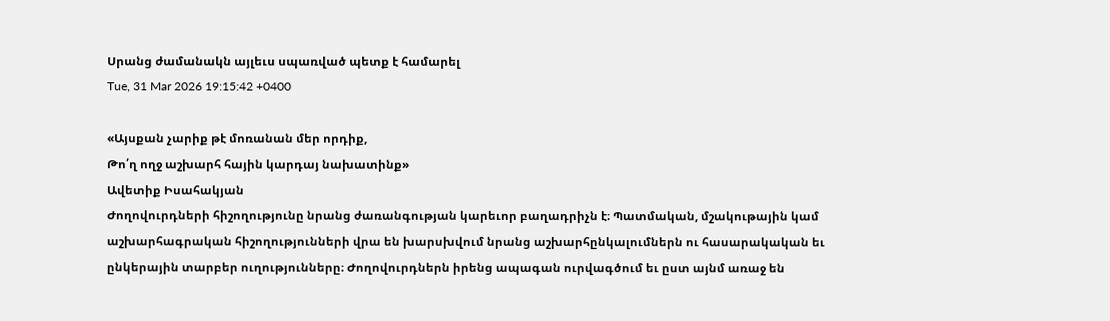Սրանց ժամանակն այլեւս սպառված պետք է համարել
Tue, 31 Mar 2026 19:15:42 +0400

«Այսքան չարիք թէ մոռանան մեր որդիք,
Թո՛ղ ողջ աշխարհ հային կարդայ նախատինք»
Ավետիք Իսահակյան
Ժողովուրդների հիշողությունը նրանց ժառանգության կարեւոր բաղադրիչն է։ Պատմական, մշակութային կամ աշխարհագրական հիշողությունների վրա են խարսխվում նրանց աշխարհընկալումներն ու հասարակական եւ ընկերային տարբեր ուղությունները։ Ժողովուրդներն իրենց ապագան ուրվագծում եւ ըստ այնմ առաջ են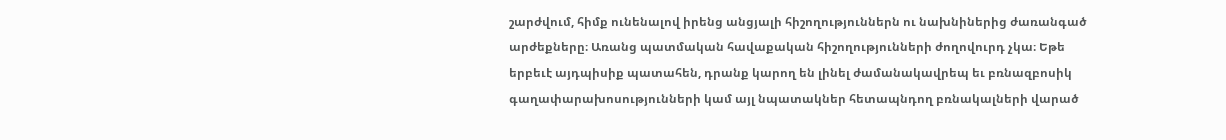շարժվում, հիմք ունենալով իրենց անցյալի հիշողություններն ու նախնիներից ժառանգած արժեքները։ Առանց պատմական հավաքական հիշողությունների ժողովուրդ չկա։ Եթե երբեւէ այդպիսիք պատահեն, դրանք կարող են լինել ժամանակավրեպ եւ բռնազբոսիկ գաղափարախոսությունների կամ այլ նպատակներ հետապնդող բռնակալների վարած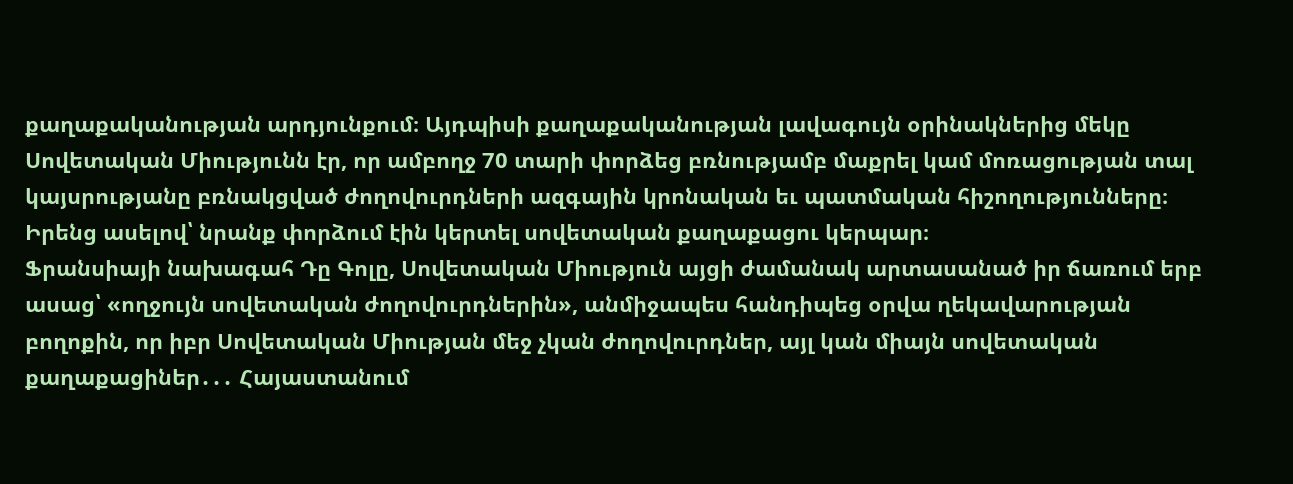քաղաքականության արդյունքում։ Այդպիսի քաղաքականության լավագույն օրինակներից մեկը Սովետական Միությունն էր, որ ամբողջ 70 տարի փորձեց բռնությամբ մաքրել կամ մոռացության տալ կայսրությանը բռնակցված ժողովուրդների ազգային կրոնական եւ պատմական հիշողությունները։ Իրենց ասելով՝ նրանք փորձում էին կերտել սովետական քաղաքացու կերպար։
Ֆրանսիայի նախագահ Դը Գոլը, Սովետական Միություն այցի ժամանակ արտասանած իր ճառում երբ ասաց՝ «ողջույն սովետական ժողովուրդներին», անմիջապես հանդիպեց օրվա ղեկավարության բողոքին, որ իբր Սովետական Միության մեջ չկան ժողովուրդներ, այլ կան միայն սովետական քաղաքացիներ․․․ Հայաստանում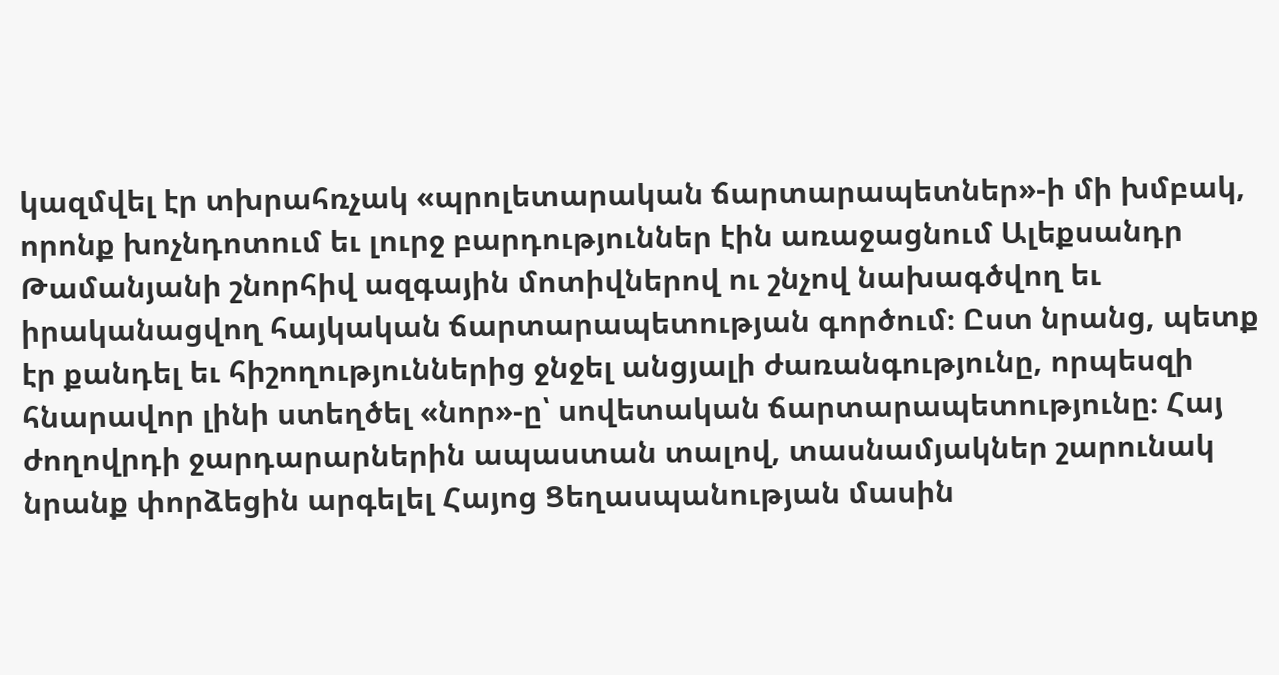կազմվել էր տխրահռչակ «պրոլետարական ճարտարապետներ»-ի մի խմբակ, որոնք խոչնդոտում եւ լուրջ բարդություններ էին առաջացնում Ալեքսանդր Թամանյանի շնորհիվ ազգային մոտիվներով ու շնչով նախագծվող եւ իրականացվող հայկական ճարտարապետության գործում։ Ըստ նրանց, պետք էր քանդել եւ հիշողություններից ջնջել անցյալի ժառանգությունը, որպեսզի հնարավոր լինի ստեղծել «նոր»-ը՝ սովետական ճարտարապետությունը։ Հայ ժողովրդի ջարդարարներին ապաստան տալով, տասնամյակներ շարունակ նրանք փորձեցին արգելել Հայոց Ցեղասպանության մասին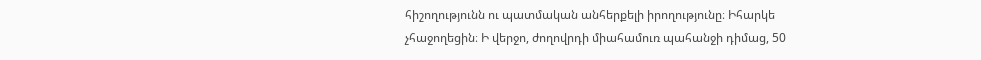հիշողությունն ու պատմական անհերքելի իրողությունը։ Իհարկե չհաջողեցին։ Ի վերջո, ժողովրդի միահամուռ պահանջի դիմաց, 50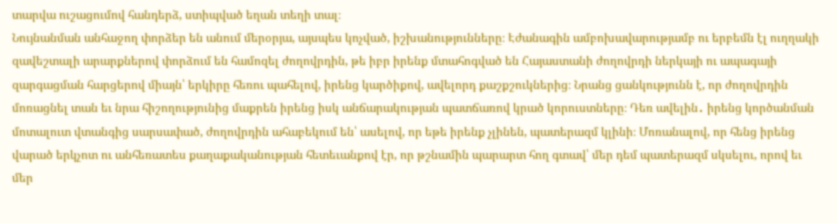տարվա ուշացումով հանդերձ, ստիպված եղան տեղի տալ։
Նույնանման անհաջող փորձեր են անում մերօրյա, այսպես կոչված, իշխանությունները։ Էժանագին ամբոխավարությամբ ու երբեմն էլ ուղղակի զավեշտալի արարքներով փորձում են համոզել ժողովրդին, թե իբր իրենք մտահոգված են Հայաստանի ժողովրդի ներկայի ու ապագայի զարգացման հարցերով միայն՝ երկիրը հեռու պահելով, իրենց կարծիքով, ավելորդ քաշքշուկներից։ Նրանց ցանկությունն է, որ ժողովրդին մոռացնել տան եւ նրա հիշողությունից մաքրեն իրենց իսկ անճարակության պատճառով կրած կորուստները։ Դեռ ավելին․ իրենց կործանման մոտալուտ վտանգից սարսափած, ժողովրդին ահաբեկում են՝ ասելով, որ եթե իրենք չլինեն, պատերազմ կլինի։ Մոռանալով, որ հենց իրենց վարած երկչոտ ու անհեռատես քաղաքականության հետեւանքով էր, որ թշնամին պարարտ հող գտավ՝ մեր դեմ պատերազմ սկսելու, որով եւ մեր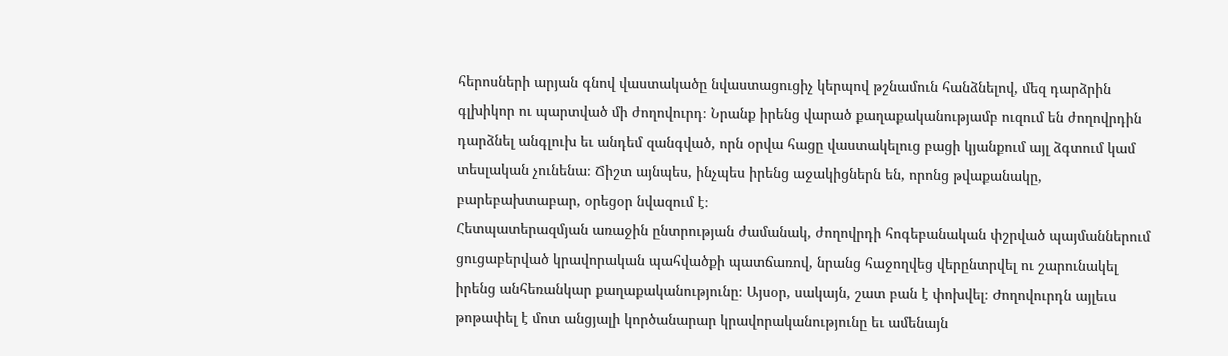հերոսների արյան գնով վաստակածը նվաստացուցիչ կերպով թշնամուն հանձնելով, մեզ դարձրին գլխիկոր ու պարտված մի ժողովուրդ։ Նրանք իրենց վարած քաղաքականությամբ ուզում են ժողովրդին դարձնել անգլուխ եւ անդեմ զանգված, որն օրվա հացը վաստակելուց բացի կյանքում այլ ձգտում կամ տեսլական չունենա։ Ճիշտ այնպես, ինչպես իրենց աջակիցներն են, որոնց թվաքանակը, բարեբախտաբար, օրեցօր նվազում է։
Հետպատերազմյան առաջին ընտրության ժամանակ, ժողովրդի հոգեբանական փշրված պայմաններում ցուցաբերված կրավորական պահվածքի պատճառով, նրանց հաջողվեց վերընտրվել ու շարունակել իրենց անհեռանկար քաղաքականությունը։ Այսօր, սակայն, շատ բան է փոխվել։ Ժողովուրդն այլեւս թոթափել է մոտ անցյալի կործանարար կրավորականությունը եւ ամենայն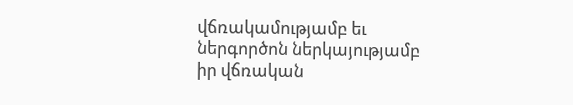վճռակամությամբ եւ ներգործոն ներկայությամբ իր վճռական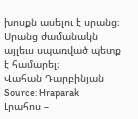խոսքն ասելու է սրանց։
Սրանց ժամանակն այլեւս սպառված պետք է համարել։
Վահան Դարբինյան
Source: Hraparak
Լրահոս –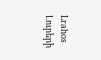Lrahos Լուրերի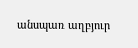անսպառ աղբյուր